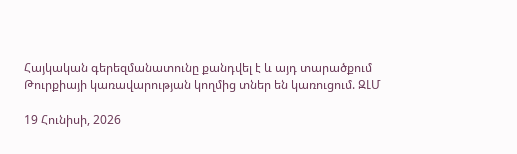Հայկական գերեզմանատունը քանդվել է և այդ տարածքում Թուրքիայի կառավարության կողմից տներ են կառուցում. ԶԼՄ

19 Հունիսի, 2026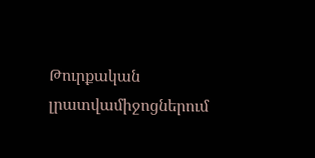Թուրքական լրատվամիջոցներում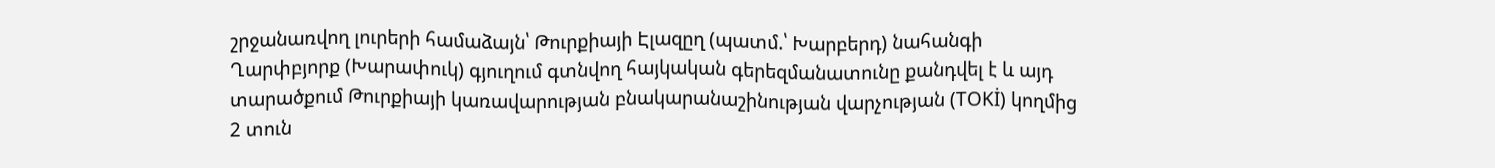շրջանառվող լուրերի համաձայն՝ Թուրքիայի Էլազըղ (պատմ.՝ Խարբերդ) նահանգի Ղարփբյորք (Խարափուկ) գյուղում գտնվող հայկական գերեզմանատունը քանդվել է և այդ տարածքում Թուրքիայի կառավարության բնակարանաշինության վարչության (TOKİ) կողմից 2 տուն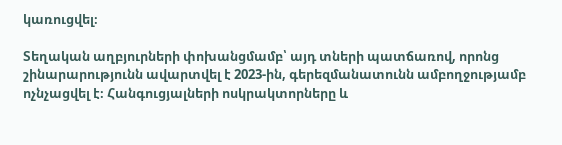կառուցվել։

Տեղական աղբյուրների փոխանցմամբ՝ այդ տների պատճառով, որոնց շինարարությունն ավարտվել է 2023-ին, գերեզմանատունն ամբողջությամբ ոչնչացվել է։ Հանգուցյալների ոսկրակտորները և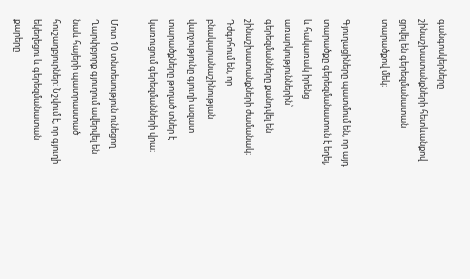գանգոսկերները շինաշխատանքների հետևանքով ցրվել են գերեզմանատան տարածքով մեկ։

Գյուղացիները պատմում են, որ այդ տարածքը գերեզմանատուն է եղել, և հակառակ իրենց առարկություններին՝ գերեզմանները քանդվել են շինաշխատանքների ժամանակ։ Դժգոհում են, որ բնակարանաշինության վարչությունը գյուղի ազատ տարածքները թողած տներ է կառուցում գերեզմանների վրա։

Մոտ 10 տնտեսություն ունեցող Ղարփբյորք գյուղում ավերվել են նաև հայերի պատրաստած հուշաղբյուրներ: Նշվում է, որ գյուղի եկեղեցու և գերեզմանատան քարերը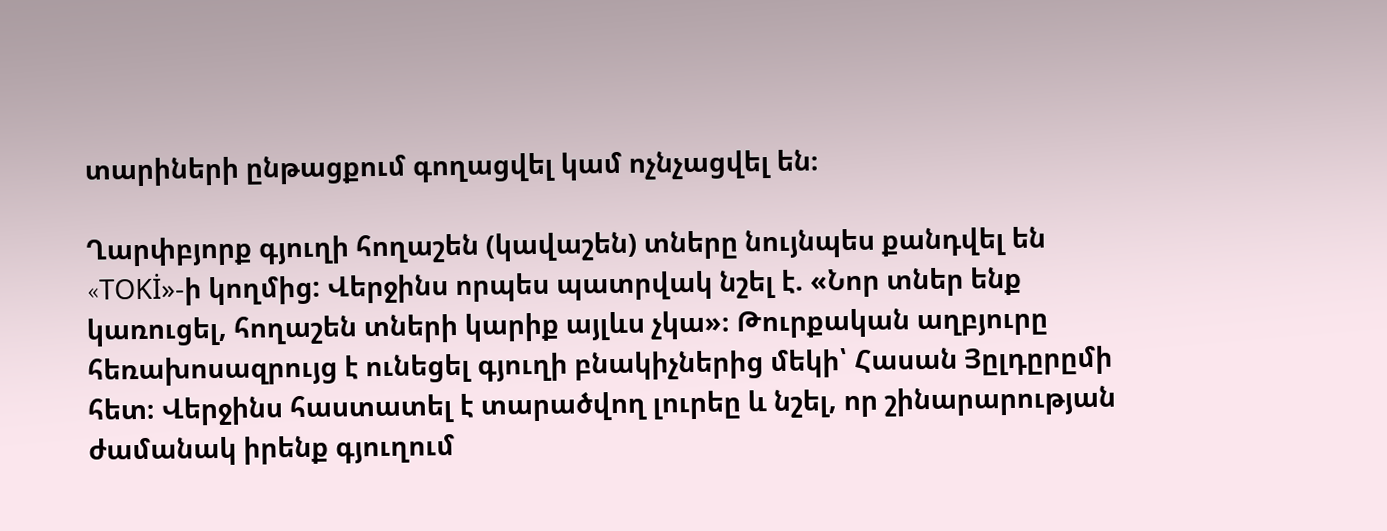տարիների ընթացքում գողացվել կամ ոչնչացվել են։

Ղարփբյորք գյուղի հողաշեն (կավաշեն) տները նույնպես քանդվել են «TOKİ»-ի կողմից: Վերջինս որպես պատրվակ նշել է. «Նոր տներ ենք կառուցել, հողաշեն տների կարիք այլևս չկա»։ Թուրքական աղբյուրը հեռախոսազրույց է ունեցել գյուղի բնակիչներից մեկի՝ Հասան Յըլդըրըմի հետ։ Վերջինս հաստատել է տարածվող լուրեը և նշել, որ շինարարության ժամանակ իրենք գյուղում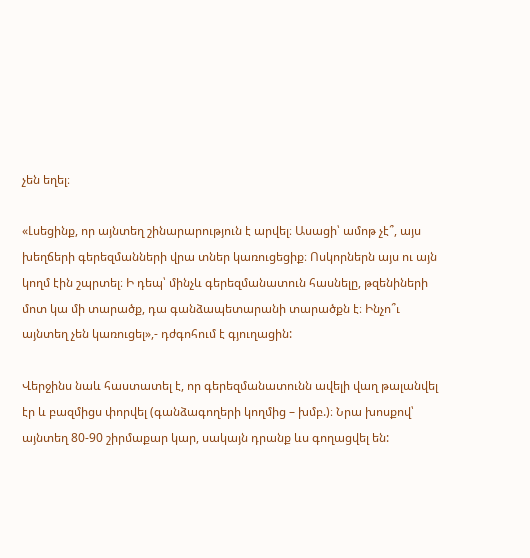չեն եղել։

«Լսեցինք, որ այնտեղ շինարարություն է արվել։ Ասացի՝ ամոթ չէ՞, այս խեղճերի գերեզմանների վրա տներ կառուցեցիք։ Ոսկորներն այս ու այն կողմ էին շպրտել։ Ի դեպ՝ մինչև գերեզմանատուն հասնելը, թզենիների մոտ կա մի տարածք, դա գանձապետարանի տարածքն է։ Ինչո՞ւ այնտեղ չեն կառուցել»,- դժգոհում է գյուղացին:

Վերջինս նաև հաստատել է, որ գերեզմանատունն ավելի վաղ թալանվել էր և բազմիցս փորվել (գանձագողերի կողմից – խմբ.)։ Նրա խոսքով՝ այնտեղ 80-90 շիրմաքար կար, սակայն դրանք ևս գողացվել են: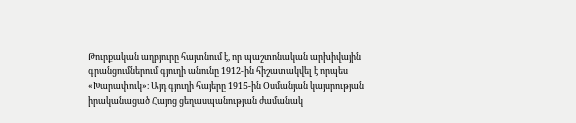Թուրքական աղբյուրը հայտնում է, որ պաշտոնական արխիվային գրանցումներում գյուղի անունը 1912-ին հիշատակվել է որպես «Խարափուկ»։ Այդ գյուղի հայերը 1915-ին Օսմանյան կայսրության իրականացած Հայոց ցեղասպանության ժամանակ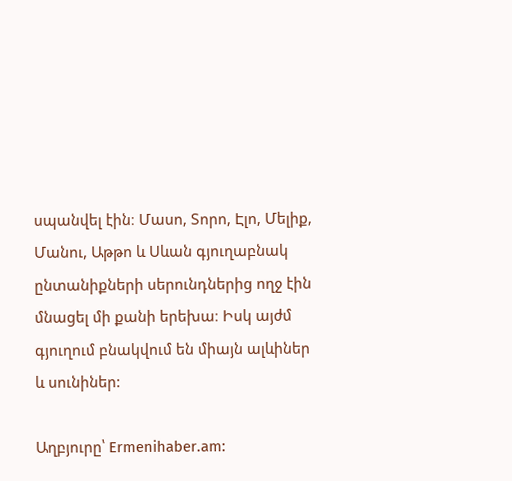սպանվել էին։ Մասո, Տորո, Էլո, Մելիք, Մանու, Աթթո և Սևան գյուղաբնակ ընտանիքների սերունդներից ողջ էին մնացել մի քանի երեխա։ Իսկ այժմ գյուղում բնակվում են միայն ալևիներ և սունիներ:

Աղբյուրը՝ Ermenihaber.am: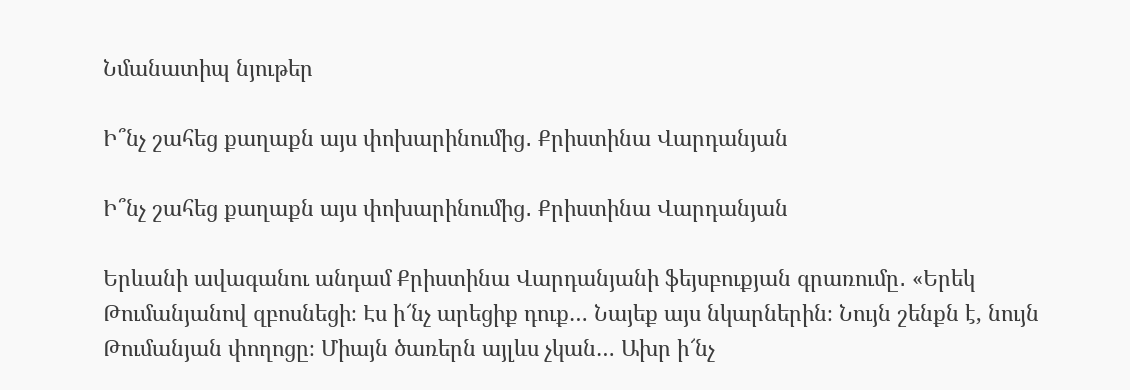Նմանատիպ նյութեր

Ի՞նչ շահեց քաղաքն այս փոխարինումից․ Քրիստինա Վարդանյան

Ի՞նչ շահեց քաղաքն այս փոխարինումից․ Քրիստինա Վարդանյան

Երևանի ավագանու անդամ Քրիստինա Վարդանյանի ֆեյսբուքյան գրառումը․ «Երեկ Թումանյանով զբոսնեցի։ Էս ի՜նչ արեցիք դուք… Նայեք այս նկարներին։ Նույն շենքն է, նույն Թումանյան փողոցը։ Միայն ծառերն այլևս չկան… Ախր ի՜նչ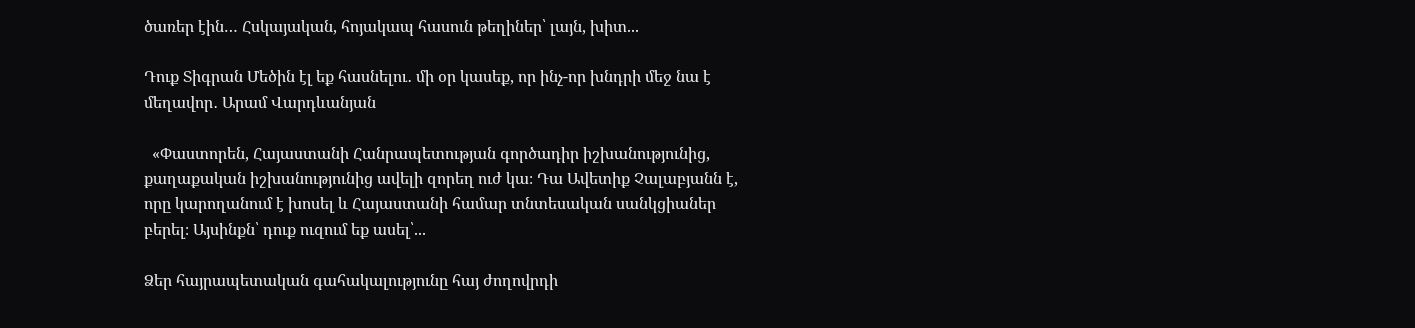ծառեր էին… Հսկայական, հոյակապ հասուն թեղիներ՝ լայն, խիտ...

Դուք Տիգրան Մեծին էլ եք հասնելու․ մի օր կասեք, որ ինչ-որ խնդրի մեջ նա է մեղավոր․ Արամ Վարդևանյան

  «Փաստորեն, Հայաստանի Հանրապետության գործադիր իշխանությունից, քաղաքական իշխանությունից ավելի զորեղ ուժ կա։ Դա Ավետիք Չալաբյանն է, որը կարողանում է խոսել և Հայաստանի համար տնտեսական սանկցիաներ բերել։ Այսինքն՝ դուք ուզում եք ասել՝...

Ձեր հայրապետական գահակալությունը հայ ժողովրդի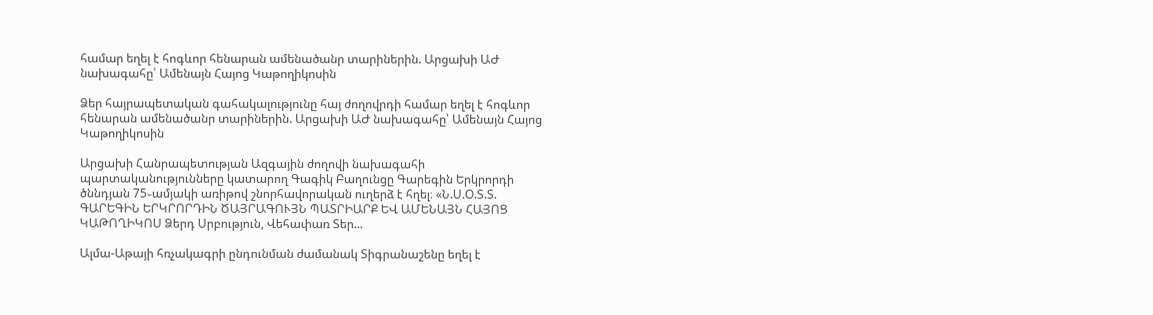համար եղել է հոգևոր հենարան ամենածանր տարիներին. Արցախի ԱԺ նախագահը՝ Ամենայն Հայոց Կաթողիկոսին

Ձեր հայրապետական գահակալությունը հայ ժողովրդի համար եղել է հոգևոր հենարան ամենածանր տարիներին. Արցախի ԱԺ նախագահը՝ Ամենայն Հայոց Կաթողիկոսին

Արցախի Հանրապետության Ազգային ժողովի նախագահի պարտականությունները կատարող Գագիկ Բաղունցը Գարեգին Երկրորդի ծննդյան 75֊ամյակի առիթով շնորհավորական ուղերձ է հղել։ «Ն.Ս.Օ.Տ.Տ. ԳԱՐԵԳԻՆ ԵՐԿՐՈՐԴԻՆ ԾԱՅՐԱԳՈՒՅՆ ՊԱՏՐԻԱՐՔ ԵՎ ԱՄԵՆԱՅՆ ՀԱՅՈՑ ԿԱԹՈՂԻԿՈՍ Ձերդ Սրբություն, Վեհափառ Տեր...

Ալմա-Աթայի հռչակագրի ընդունման ժամանակ Տիգրանաշենը եղել է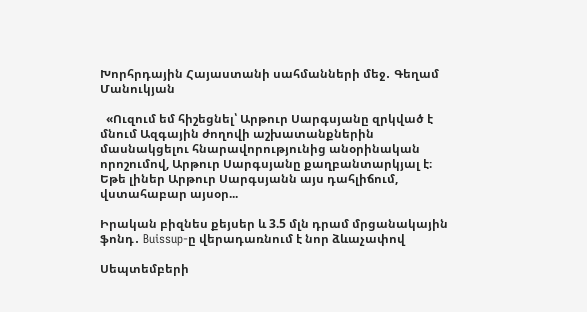Խորհրդային Հայաստանի սահմանների մեջ․ Գեղամ Մանուկյան

  «Ուզում եմ հիշեցնել՝ Արթուր Սարգսյանը զրկված է մնում Ազգային ժողովի աշխատանքներին մասնակցելու հնարավորությունից անօրինական որոշումով, Արթուր Սարգսյանը քաղբանտարկյալ է։ Եթե լիներ Արթուր Սարգսյանն այս դահլիճում, վստահաբար այսօր...

Իրական բիզնես քեյսեր և 3.5 մլն դրամ մրցանակային ֆոնդ․ Buissup-ը վերադառնում է նոր ձևաչափով

Սեպտեմբերի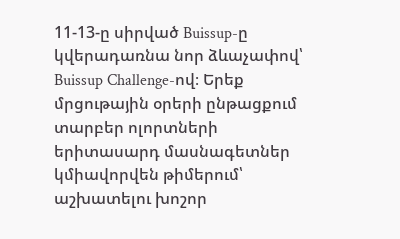11-13-ը սիրված Buissup-ը կվերադառնա նոր ձևաչափով՝ Buissup Challenge-ով։ Երեք մրցութային օրերի ընթացքում տարբեր ոլորտների երիտասարդ մասնագետներ կմիավորվեն թիմերում՝ աշխատելու խոշոր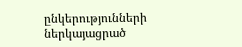ընկերությունների ներկայացրած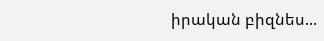իրական բիզնես...